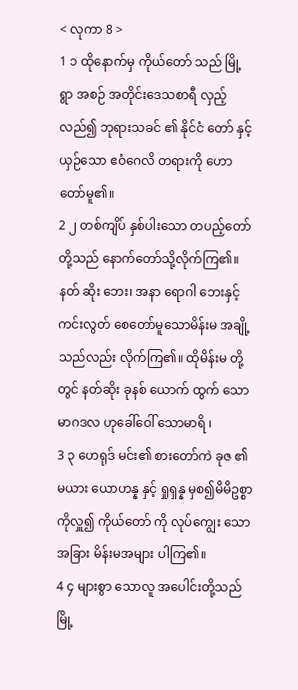< လုကာ 8 >
1 ၁ ထိုနောက်မှ ကိုယ်တော် သည် မြို့ ရွာ အစဉ် အတိုင်းဒေသစာရီ လှည့်လည်၍ ဘုရားသခင် ၏ နိုင်ငံ တော် နှင့်ယှဉ်သော ဧဝံဂေလိ တရားကို ဟော တော်မူ၏။
2 ၂ တစ်ကျိပ် နှစ်ပါးသော တပည့်တော်တို့သည် နောက်တော်သို့လိုက်ကြ၏။ နတ် ဆိုး ဘေး၊ အနာ ရောဂါ ဘေးနှင့် ကင်းလွတ် စေတော်မူသောမိန်းမ အချို့ သည်လည်း လိုက်ကြ၏။ ထိုမိန်းမ တို့တွင် နတ်ဆိုး ခုနစ် ယောက် ထွက် သော မာဂဒလ ဟုခေါ်ဝေါ် သောမာရိ ၊
3 ၃ ဟေရုဒ် မင်း၏ စားတော်ကဲ ခုဇ ၏မယား ယောဟန္န နှင့် ရှုရှန္န မှစ၍မိမိဥစ္စာ ကိုလှူ၍ ကိုယ်တော် ကို လုပ်ကျွေး သော အခြား မိန်းမအများ ပါကြ၏။
4 ၄ များစွာ သောလူ အပေါင်းတို့သည် မြို့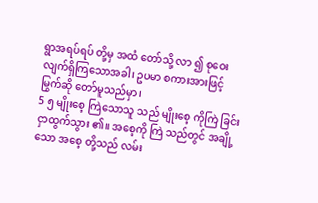ရွာအရပ်ရပ် တို့မှ အထံ တော်သို့ လာ ၍ စုဝေး လျက်ရှိကြသောအခါ၊ ဥပမာ စကားအားဖြင့် မြွက်ဆို တော်မူသည်မှာ၊
5 ၅ မျိုးစေ့ ကြဲသောသူ သည် မျိုးစေ့ ကိုကြဲ ခြင်းငှာထွက်သွား ၏။ အစေ့ကို ကြဲ သည်တွင် အချို့ သော အစေ့ တို့သည် လမ်း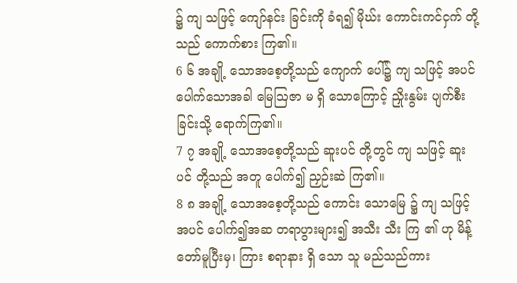၌ ကျ သဖြင့် ကျော်နင်း ခြင်းကို ခံရ၍ မိုဃ်း ကောင်းကင်ငှက် တို့သည် ကောက်စား ကြ၏။
6 ၆ အချို့ သောအစေ့တို့သည် ကျောက် ပေါ်၌ ကျ သဖြင့် အပင် ပေါက်သောအခါ မြေဩဇာ မ ရှိ သောကြောင့် ညှိုးနွမ်း ပျက်စီးခြင်းသို့ ရောက်ကြ၏။
7 ၇ အချို့ သောအစေ့တို့သည် ဆူးပင် တို့တွင် ကျ သဖြင့် ဆူးပင် တို့သည် အတူ ပေါက်၍ ညှဉ်းဆဲ ကြ၏။
8 ၈ အချို့ သောအစေ့တို့သည် ကောင်း သောမြေ ၌ ကျ သဖြင့် အပင် ပေါက်၍အဆ တရာပွားများ၍ အသီး သီး ကြ ၏ ဟု မိန့် တော်မူပြီးမှ၊ ကြား စရာနား ရှိ သော သူ မည်သည်ကား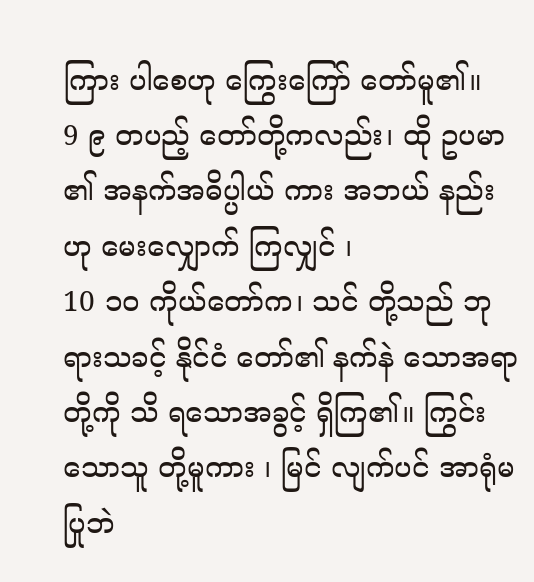ကြား ပါစေဟု ကြွေးကြော် တော်မူ၏။
9 ၉ တပည့် တော်တို့ကလည်း၊ ထို ဥပမာ ၏ အနက်အဓိပ္ပါယ် ကား အဘယ် နည်းဟု မေးလျှောက် ကြလျှင် ၊
10 ၁၀ ကိုယ်တော်က၊ သင် တို့သည် ဘုရားသခင့် နိုင်ငံ တော်၏ နက်နဲ သောအရာတို့ကို သိ ရသောအခွင့် ရှိကြ၏။ ကြွင်း သောသူ တို့မူကား ၊ မြင် လျက်ပင် အာရုံမ ပြုဘဲ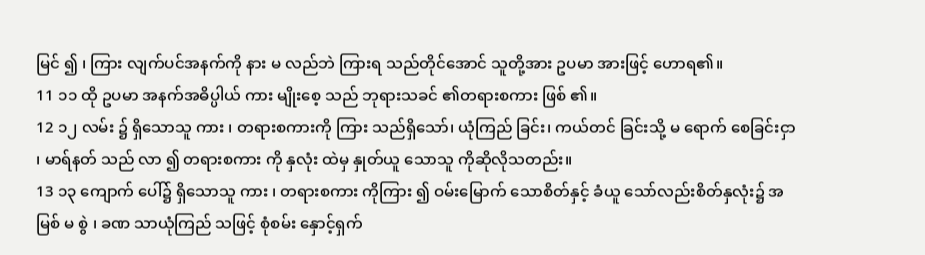မြင် ၍ ၊ ကြား လျက်ပင်အနက်ကို နား မ လည်ဘဲ ကြားရ သည်တိုင်အောင် သူတို့အား ဥပမာ အားဖြင့် ဟောရ၏။
11 ၁၁ ထို ဥပမာ အနက်အဓိပ္ပါယ် ကား မျိုးစေ့ သည် ဘုရားသခင် ၏တရားစကား ဖြစ် ၏။
12 ၁၂ လမ်း ၌ ရှိသောသူ ကား ၊ တရားစကားကို ကြား သည်ရှိသော်၊ ယုံကြည် ခြင်း၊ ကယ်တင် ခြင်းသို့ မ ရောက် စေခြင်းငှာ ၊ မာရ်နတ် သည် လာ ၍ တရားစကား ကို နှလုံး ထဲမှ နှုတ်ယူ သောသူ ကိုဆိုလိုသတည်း။
13 ၁၃ ကျောက် ပေါ်၌ ရှိသောသူ ကား ၊ တရားစကား ကိုကြား ၍ ဝမ်းမြောက် သောစိတ်နှင့် ခံယူ သော်လည်းစိတ်နှလုံး၌ အမြစ် မ စွဲ ၊ ခဏ သာယုံကြည် သဖြင့် စုံစမ်း နှောင့်ရှက်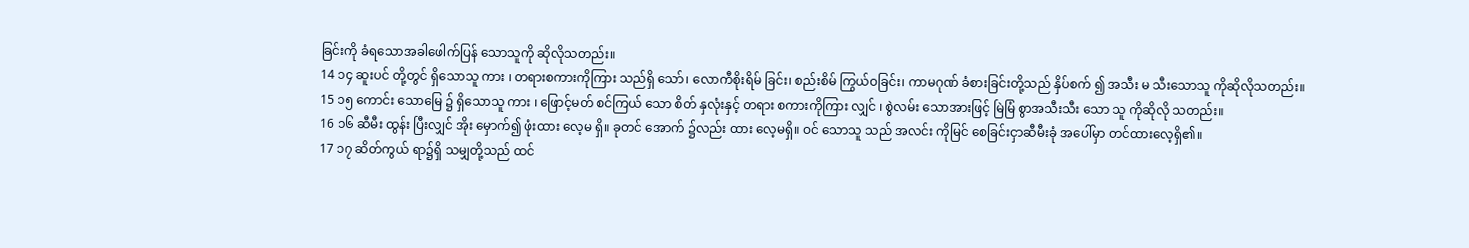ခြင်းကို ခံရသောအခါဖေါက်ပြန် သောသူကို ဆိုလိုသတည်း။
14 ၁၄ ဆူးပင် တို့တွင် ရှိသောသူ ကား ၊ တရားစကားကိုကြား သည်ရှိ သော်၊ လောကီစိုးရိမ် ခြင်း၊ စည်းစိမ် ကြွယ်ဝခြင်း၊ ကာမဂုဏ် ခံစားခြင်းတို့သည် နှိပ်စက် ၍ အသီး မ သီးသောသူ ကိုဆိုလိုသတည်း။
15 ၁၅ ကောင်း သောမြေ ၌ ရှိသောသူ ကား ၊ ဖြောင့်မတ် စင်ကြယ် သော စိတ် နှလုံးနှင့် တရား စကားကိုကြား လျှင် ၊ စွဲလမ်း သောအားဖြင့် မြဲမြံ စွာအသီးသီး သော သူ ကိုဆိုလို သတည်း။
16 ၁၆ ဆီမီး ထွန်း ပြီးလျှင် အိုး မှောက်၍ ဖုံးထား လေ့မ ရှိ။ ခုတင် အောက် ၌လည်း ထား လေ့မရှိ။ ဝင် သောသူ သည် အလင်း ကိုမြင် စေခြင်းငှာဆီမီးခုံ အပေါ်မှာ တင်ထားလေ့ရှိ၏။
17 ၁၇ ဆိတ်ကွယ် ရာ၌ရှိ သမျှတို့သည် ထင်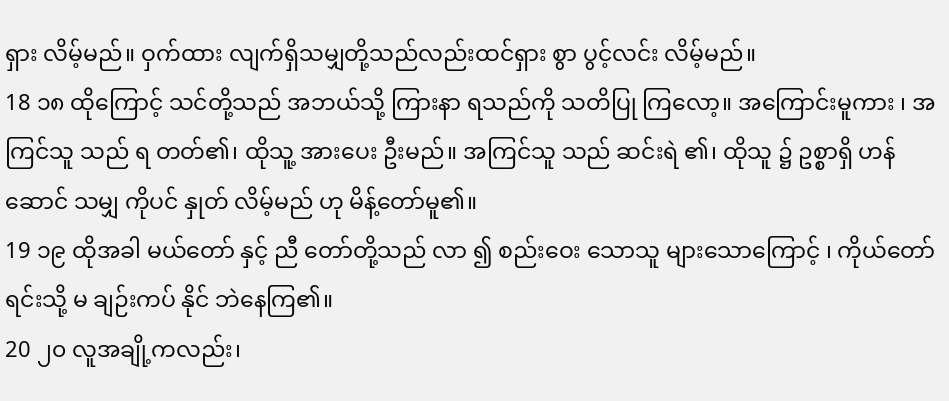ရှား လိမ့်မည်။ ဝှက်ထား လျက်ရှိသမျှတို့သည်လည်းထင်ရှား စွာ ပွင့်လင်း လိမ့်မည်။
18 ၁၈ ထိုကြောင့် သင်တို့သည် အဘယ်သို့ ကြားနာ ရသည်ကို သတိပြု ကြလော့။ အကြောင်းမူကား ၊ အကြင်သူ သည် ရ တတ်၏၊ ထိုသူ့ အားပေး ဦးမည်။ အကြင်သူ သည် ဆင်းရဲ ၏၊ ထိုသူ ၌ ဥစ္စာရှိ ဟန်ဆောင် သမျှ ကိုပင် နှုတ် လိမ့်မည် ဟု မိန့်တော်မူ၏။
19 ၁၉ ထိုအခါ မယ်တော် နှင့် ညီ တော်တို့သည် လာ ၍ စည်းဝေး သောသူ များသောကြောင့် ၊ ကိုယ်တော် ရင်းသို့ မ ချဉ်းကပ် နိုင် ဘဲနေကြ၏။
20 ၂၀ လူအချို့ကလည်း၊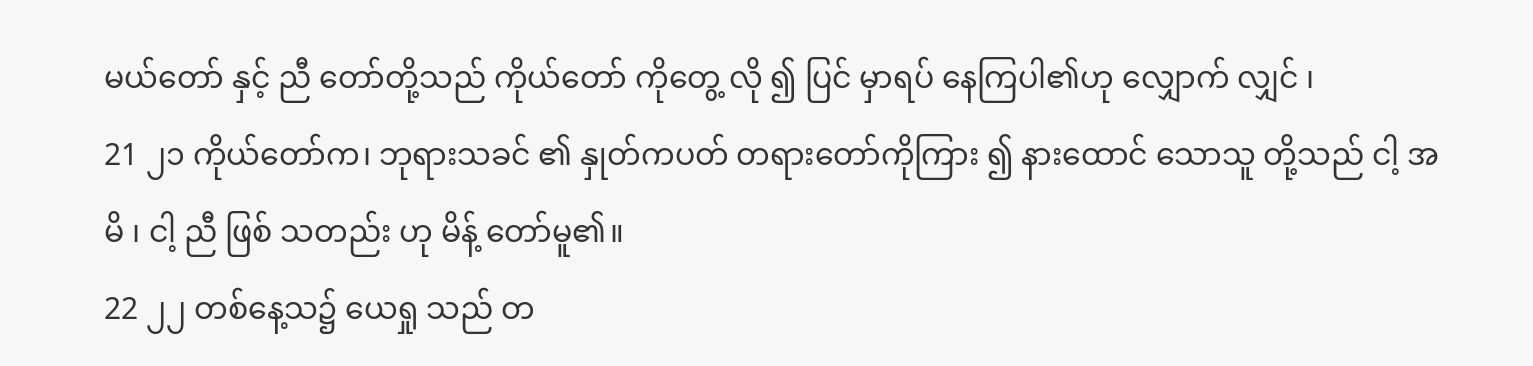မယ်တော် နှင့် ညီ တော်တို့သည် ကိုယ်တော် ကိုတွေ့ လို ၍ ပြင် မှာရပ် နေကြပါ၏ဟု လျှောက် လျှင် ၊
21 ၂၁ ကိုယ်တော်က၊ ဘုရားသခင် ၏ နှုတ်ကပတ် တရားတော်ကိုကြား ၍ နားထောင် သောသူ တို့သည် ငါ့ အမိ ၊ ငါ့ ညီ ဖြစ် သတည်း ဟု မိန့် တော်မူ၏။
22 ၂၂ တစ်နေ့သ၌ ယေရှု သည် တ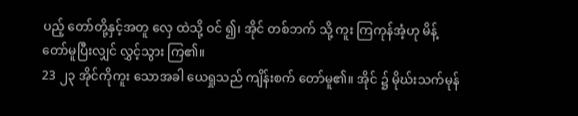ပည့် တော်တို့နှင့်အတူ လှေ ထဲသို့ ဝင် ၍၊ အိုင် တစ်ဘက် သို့ ကူး ကြကုန်အံ့ဟု မိန့် တော်မူပြီးလျှင် လွှင့်သွား ကြ၏။
23 ၂၃ အိုင်ကိုကူး သောအခါ ယေရှုသည် ကျိန်းစက် တော်မူ၏။ အိုင် ၌ မိုဃ်းသက်မုန်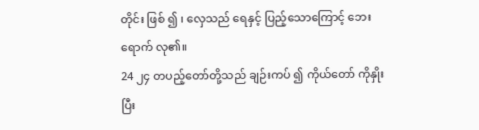တိုင်း ဖြစ် ၍ ၊ လှေသည် ရေနှင့် ပြည့်သောကြောင့် ဘေးရောက် လု၏။
24 ၂၄ တပည့်တော်တို့သည် ချဉ်းကပ် ၍ ကိုယ်တော် ကိုနှိုး ပြီး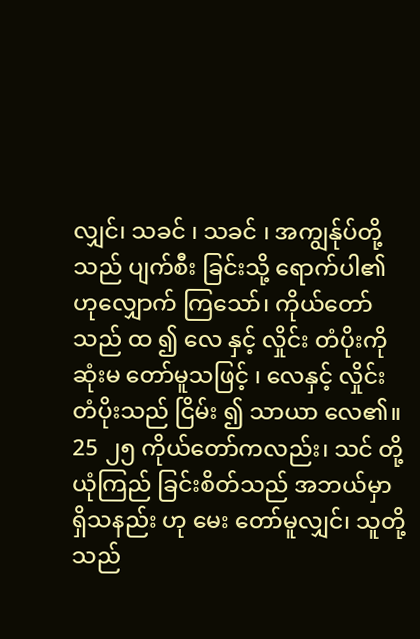လျှင်၊ သခင် ၊ သခင် ၊ အကျွန်ုပ်တို့သည် ပျက်စီး ခြင်းသို့ ရောက်ပါ၏ဟုလျှောက် ကြသော်၊ ကိုယ်တော်သည် ထ ၍ လေ နှင့် လှိုင်း တံပိုးကို ဆုံးမ တော်မူသဖြင့် ၊ လေနှင့် လှိုင်းတံပိုးသည် ငြိမ်း ၍ သာယာ လေ၏။
25 ၂၅ ကိုယ်တော်ကလည်း၊ သင် တို့ယုံကြည် ခြင်းစိတ်သည် အဘယ်မှာ ရှိသနည်း ဟု မေး တော်မူလျှင်၊ သူတို့ သည်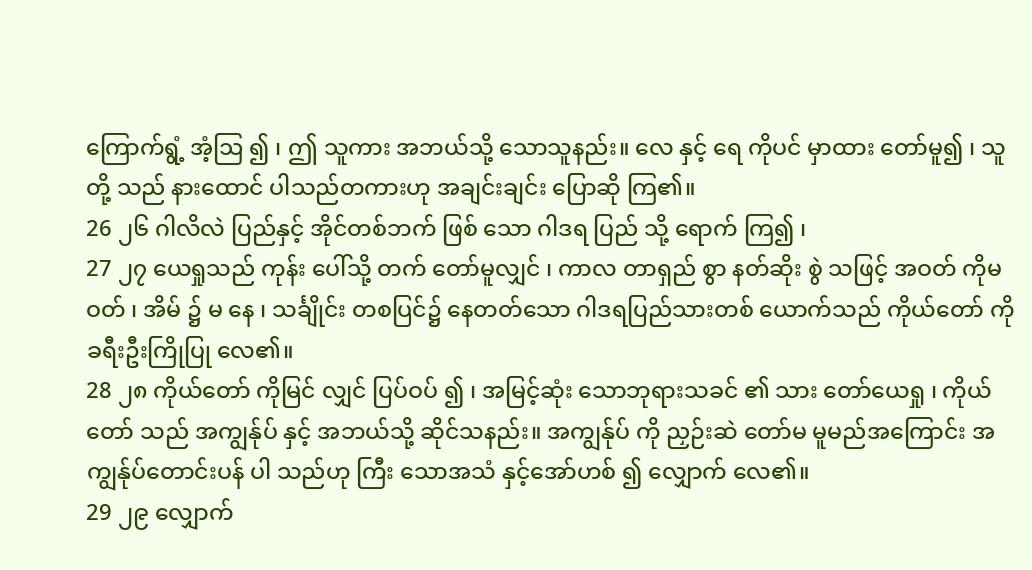ကြောက်ရွံ့ အံ့ဩ ၍ ၊ ဤ သူကား အဘယ်သို့ သောသူနည်း။ လေ နှင့် ရေ ကိုပင် မှာထား တော်မူ၍ ၊ သူတို့ သည် နားထောင် ပါသည်တကားဟု အချင်းချင်း ပြောဆို ကြ၏။
26 ၂၆ ဂါလိလဲ ပြည်နှင့် အိုင်တစ်ဘက် ဖြစ် သော ဂါဒရ ပြည် သို့ ရောက် ကြ၍ ၊
27 ၂၇ ယေရှုသည် ကုန်း ပေါ်သို့ တက် တော်မူလျှင် ၊ ကာလ တာရှည် စွာ နတ်ဆိုး စွဲ သဖြင့် အဝတ် ကိုမ ဝတ် ၊ အိမ် ၌ မ နေ ၊ သင်္ချိုင်း တစပြင်၌ နေတတ်သော ဂါဒရပြည်သားတစ် ယောက်သည် ကိုယ်တော် ကို ခရီးဦးကြိုပြု လေ၏။
28 ၂၈ ကိုယ်တော် ကိုမြင် လျှင် ပြပ်ဝပ် ၍ ၊ အမြင့်ဆုံး သောဘုရားသခင် ၏ သား တော်ယေရှု ၊ ကိုယ်တော် သည် အကျွန်ုပ် နှင့် အဘယ်သို့ ဆိုင်သနည်း။ အကျွန်ုပ် ကို ညှဉ်းဆဲ တော်မ မူမည်အကြောင်း အကျွန်ုပ်တောင်းပန် ပါ သည်ဟု ကြီး သောအသံ နှင့်အော်ဟစ် ၍ လျှောက် လေ၏။
29 ၂၉ လျှောက်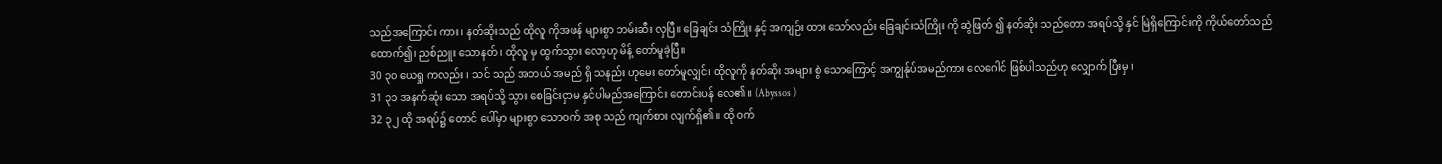သည်အကြောင်း ကား၊ နတ်ဆိုးသည် ထိုလူ ကိုအဖန် များစွာ ဘမ်းဆီး လှပြီ။ ခြေချင်း သံကြိုး နှင့် အကျဉ်း ထား သော်လည်း ခြေချင်းသံကြိုး ကို ဆွဲဖြတ် ၍ နတ်ဆိုး သည်တော အရပ်သို့ နှင် မြဲရှိကြောင်းကို ကိုယ်တော်သည်ထောက်၍၊ ညစ်ညူး သောနတ် ၊ ထိုလူ မှ ထွက်သွား လော့ဟု မိန့် တော်မူခဲ့ပြီ။
30 ၃၀ ယေရှု ကလည်း ၊ သင် သည် အဘယ် အမည် ရှိ သနည်း ဟုမေး တော်မူလျှင်၊ ထိုလူကို နတ်ဆိုး အများ စွဲ သောကြောင့် အကျွန်ုပ်အမည်ကား လေဂေါင် ဖြစ်ပါသည်ဟု လျှောက် ပြီးမှ ၊
31 ၃၁ အနက်ဆုံး သော အရပ်သို့ သွား စေခြင်းငှာမ နှင်ပါမည်အကြောင်း တောင်းပန် လေ၏။ (Abyssos )
32 ၃၂ ထို အရပ်၌ တောင် ပေါ်မှာ များစွာ သောဝက် အစု သည် ကျက်စား လျက်ရှိ၏။ ထို ဝက်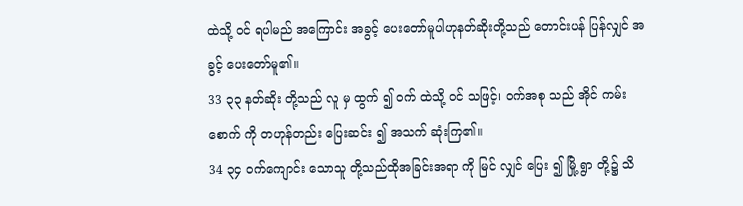ထဲသို့ ဝင် ရပါမည် အကြောင်း အခွင့် ပေးတော်မူပါဟုနတ်ဆိုးတို့သည် တောင်းပန် ပြန်လျှင် အခွင့် ပေးတော်မူ၏။
33 ၃၃ နတ်ဆိုး တို့သည် လူ မှ ထွက် ၍ ဝက် ထဲသို့ ဝင် သဖြင့်၊ ဝက်အစု သည် အိုင် ကမ်းစောက် ကို တဟုန်တည်း ပြေးဆင်း ၍ အသက် ဆုံးကြ၏။
34 ၃၄ ဝက်ကျောင်း သောသူ တို့သည်ထိုအခြင်းအရာ ကို မြင် လျှင် ပြေး ၍ မြို့ ရွာ တို့၌ သိ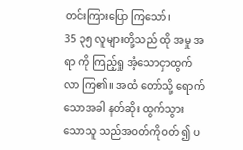တင်းကြားပြော ကြသော်၊
35 ၃၅ လူများတို့သည် ထို အမှု အရာ ကို ကြည့်ရှု အံ့သောငှာထွက်လာ ကြ၏။ အထံ တော်သို့ ရောက် သောအခါ နတ်ဆိုး ထွက်သွား သောသူ သည်အဝတ်ကိုဝတ် ၍ ပ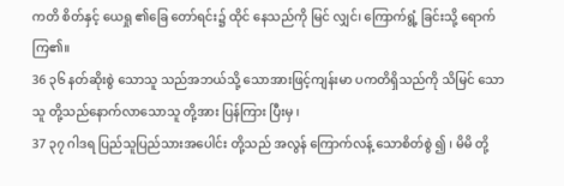ကတိ စိတ်နှင့် ယေရှု ၏ခြေ တော်ရင်း၌ ထိုင် နေသည်ကို မြင် လျှင်၊ ကြောက်ရွံ့ ခြင်းသို့ ရောက်ကြ၏။
36 ၃၆ နတ်ဆိုးစွဲ သောသူ သည်အဘယ်သို့ သောအားဖြင့်ကျန်းမာ ပကတိရှိသည်ကို သိမြင် သောသူ တို့သည်နောက်လာသောသူ တို့အား ပြန်ကြား ပြီးမှ ၊
37 ၃၇ ဂါဒရ ပြည်သူပြည်သားအပေါင်း တို့သည် အလွန် ကြောက်လန့် သောစိတ်စွဲ ၍ ၊ မိမိ တို့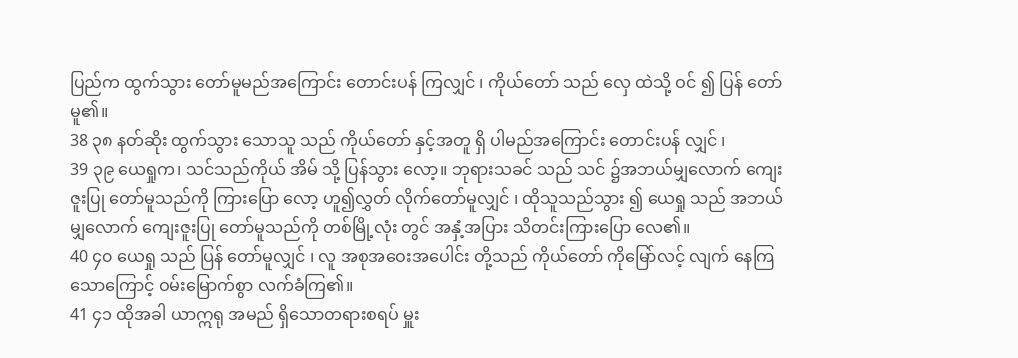ပြည်က ထွက်သွား တော်မူမည်အကြောင်း တောင်းပန် ကြလျှင် ၊ ကိုယ်တော် သည် လှေ ထဲသို့ ဝင် ၍ ပြန် တော်မူ၏။
38 ၃၈ နတ်ဆိုး ထွက်သွား သောသူ သည် ကိုယ်တော် နှင့်အတူ ရှိ ပါမည်အကြောင်း တောင်းပန် လျှင် ၊
39 ၃၉ ယေရှုက၊ သင်သည်ကိုယ် အိမ် သို့ ပြန်သွား လော့။ ဘုရားသခင် သည် သင် ၌အဘယ်မျှလောက် ကျေးဇူးပြု တော်မူသည်ကို ကြားပြော လော့ ဟူ၍လွှတ် လိုက်တော်မူလျှင် ၊ ထိုသူသည်သွား ၍ ယေရှု သည် အဘယ်မျှလောက် ကျေးဇူးပြု တော်မူသည်ကို တစ်မြို့လုံး တွင် အနှံ့အပြား သိတင်းကြားပြော လေ၏။
40 ၄၀ ယေရှု သည် ပြန် တော်မူလျှင် ၊ လူ အစုအဝေးအပေါင်း တို့သည် ကိုယ်တော် ကိုမြော်လင့် လျက် နေကြ သောကြောင့် ဝမ်းမြောက်စွာ လက်ခံကြ၏။
41 ၄၁ ထိုအခါ ယာဣရု အမည် ရှိသောတရားစရပ် မှူး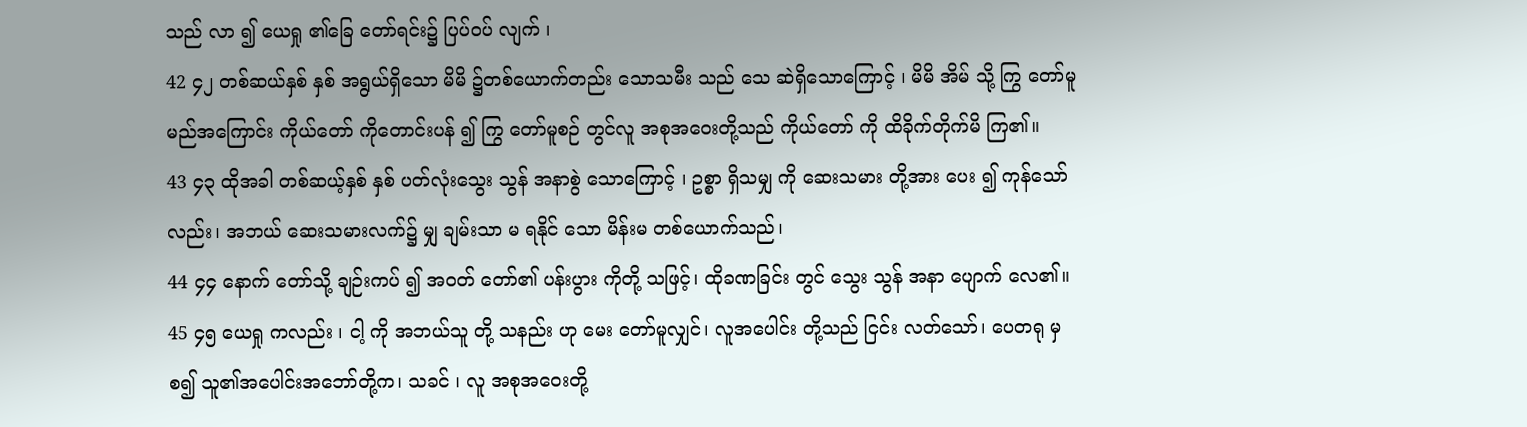သည် လာ ၍ ယေရှု ၏ခြေ တော်ရင်း၌ ပြပ်ဝပ် လျက် ၊
42 ၄၂ တစ်ဆယ်နှစ် နှစ် အရွယ်ရှိသော မိမိ ၌တစ်ယောက်တည်း သောသမီး သည် သေ ဆဲရှိသောကြောင့် ၊ မိမိ အိမ် သို့ ကြွ တော်မူမည်အကြောင်း ကိုယ်တော် ကိုတောင်းပန် ၍ ကြွ တော်မူစဉ် တွင်လူ အစုအဝေးတို့သည် ကိုယ်တော် ကို ထိခိုက်တိုက်မိ ကြ၏။
43 ၄၃ ထိုအခါ တစ်ဆယ့်နှစ် နှစ် ပတ်လုံးသွေး သွန် အနာစွဲ သောကြောင့် ၊ ဥစ္စာ ရှိသမျှ ကို ဆေးသမား တို့အား ပေး ၍ ကုန်သော်လည်း၊ အဘယ် ဆေးသမားလက်၌ မျှ ချမ်းသာ မ ရနိုင် သော မိန်းမ တစ်ယောက်သည်၊
44 ၄၄ နောက် တော်သို့ ချဉ်းကပ် ၍ အဝတ် တော်၏ ပန်းပွား ကိုတို့ သဖြင့်၊ ထိုခဏခြင်း တွင် သွေး သွန် အနာ ပျောက် လေ၏။
45 ၄၅ ယေရှု ကလည်း ၊ ငါ့ ကို အဘယ်သူ တို့ သနည်း ဟု မေး တော်မူလျှင်၊ လူအပေါင်း တို့သည် ငြင်း လတ်သော်၊ ပေတရု မှစ၍ သူ၏အပေါင်းအဘော်တို့က၊ သခင် ၊ လူ အစုအဝေးတို့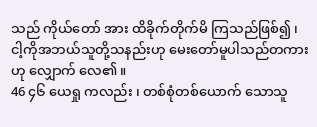သည် ကိုယ်တော် အား ထိခိုက်တိုက်မိ ကြသည်ဖြစ်၍ ၊ ငါ့ကိုအဘယ်သူတို့သနည်းဟု မေးတော်မူပါသည်တကားဟု လျှောက် လေ၏။
46 ၄၆ ယေရှု ကလည်း ၊ တစ်စုံတစ်ယောက် သောသူ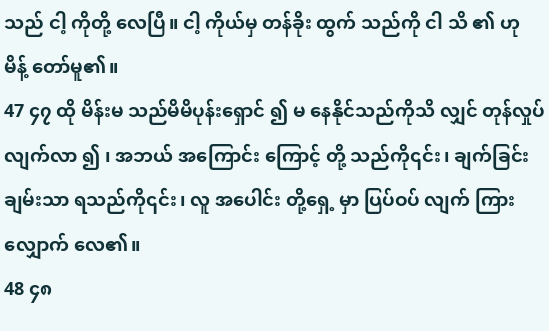သည် ငါ့ ကိုတို့ လေပြီ။ ငါ့ ကိုယ်မှ တန်ခိုး ထွက် သည်ကို ငါ သိ ၏ ဟု မိန့် တော်မူ၏။
47 ၄၇ ထို မိန်းမ သည်မိမိပုန်းရှောင် ၍ မ နေနိုင်သည်ကိုသိ လျှင် တုန်လှုပ် လျက်လာ ၍ ၊ အဘယ် အကြောင်း ကြောင့် တို့ သည်ကို၎င်း၊ ချက်ခြင်း ချမ်းသာ ရသည်ကို၎င်း၊ လူ အပေါင်း တို့ရှေ့ မှာ ပြပ်ဝပ် လျက် ကြားလျှောက် လေ၏။
48 ၄၈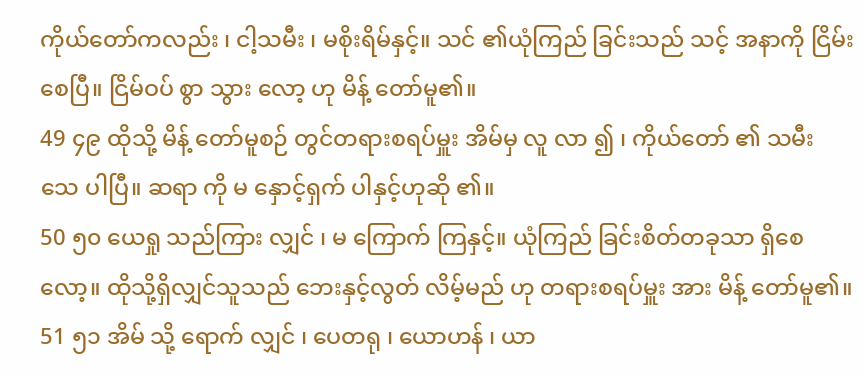ကိုယ်တော်ကလည်း ၊ ငါ့သမီး ၊ မစိုးရိမ်နှင့်။ သင် ၏ယုံကြည် ခြင်းသည် သင့် အနာကို ငြိမ်း စေပြီ။ ငြိမ်ဝပ် စွာ သွား လော့ ဟု မိန့် တော်မူ၏။
49 ၄၉ ထိုသို့ မိန့် တော်မူစဉ် တွင်တရားစရပ်မှူး အိမ်မှ လူ လာ ၍ ၊ ကိုယ်တော် ၏ သမီး သေ ပါပြီ။ ဆရာ ကို မ နှောင့်ရှက် ပါနှင့်ဟုဆို ၏။
50 ၅၀ ယေရှု သည်ကြား လျှင် ၊ မ ကြောက် ကြနှင့်။ ယုံကြည် ခြင်းစိတ်တခုသာ ရှိစေလော့။ ထိုသို့ရှိလျှင်သူသည် ဘေးနှင့်လွတ် လိမ့်မည် ဟု တရားစရပ်မှူး အား မိန့် တော်မူ၏။
51 ၅၁ အိမ် သို့ ရောက် လျှင် ၊ ပေတရု ၊ ယောဟန် ၊ ယာ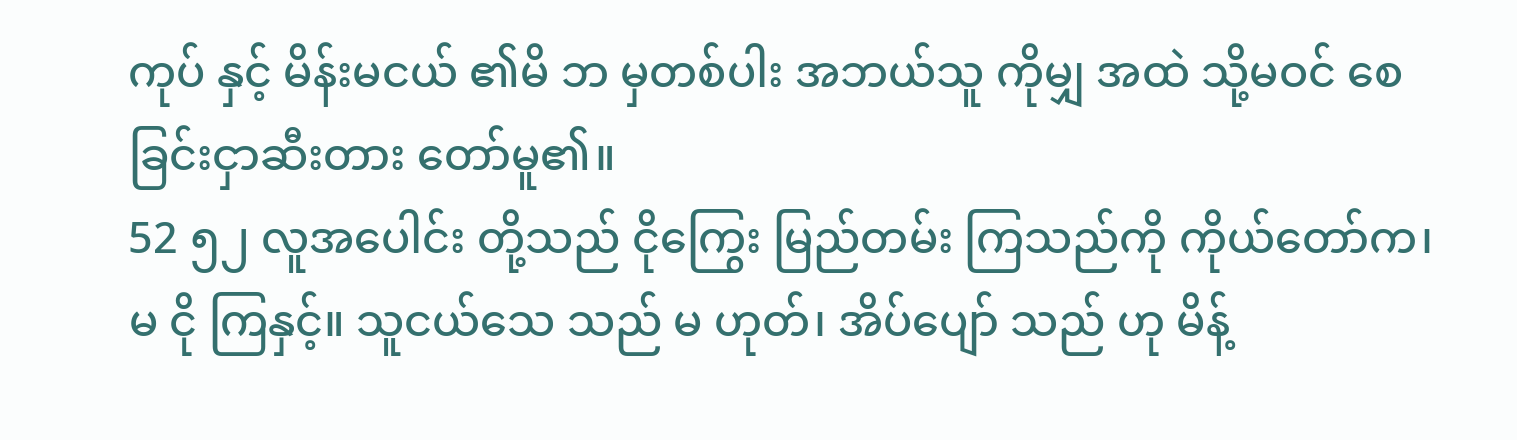ကုပ် နှင့် မိန်းမငယ် ၏မိ ဘ မှတစ်ပါး အဘယ်သူ ကိုမျှ အထဲ သို့မဝင် စေခြင်းငှာဆီးတား တော်မူ၏။
52 ၅၂ လူအပေါင်း တို့သည် ငိုကြွေး မြည်တမ်း ကြသည်ကို ကိုယ်တော်က၊ မ ငို ကြနှင့်။ သူငယ်သေ သည် မ ဟုတ်၊ အိပ်ပျော် သည် ဟု မိန့်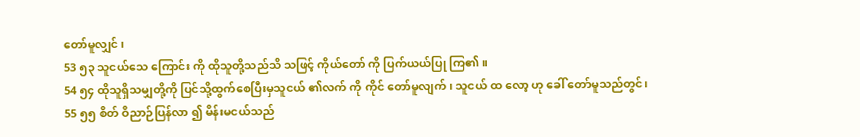တော်မူလျှင် ၊
53 ၅၃ သူငယ်သေ ကြောင်း ကို ထိုသူတို့သည်သိ သဖြင့် ကိုယ်တော် ကို ပြက်ယယ်ပြု ကြ၏။
54 ၅၄ ထိုသူရှိသမျှတို့ကို ပြင်သို့ထွက်စေပြီးမှသူငယ် ၏လက် ကို ကိုင် တော်မူလျက် ၊ သူငယ် ထ လော့ ဟု ခေါ် တော်မူသည်တွင်၊
55 ၅၅ စိတ် ဝိညာဉ်ပြန်လာ ၍ မိန်းမငယ်သည်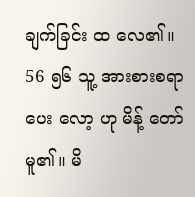ချက်ခြင်း ထ လေ၏။
56 ၅၆ သူ့ အားစားစရာ ပေး လော့ ဟု မိန့် တော်မူ၏။ မိ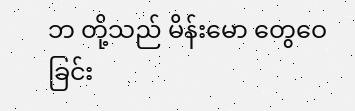ဘ တို့သည် မိန်းမော တွေဝေခြင်း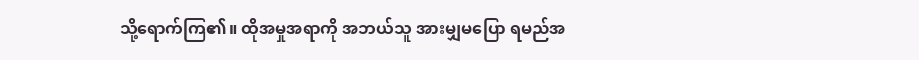သို့ရောက်ကြ၏။ ထိုအမှုအရာကို အဘယ်သူ အားမျှမပြော ရမည်အ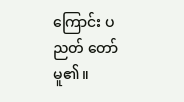ကြောင်း ပညတ် တော်မူ၏။